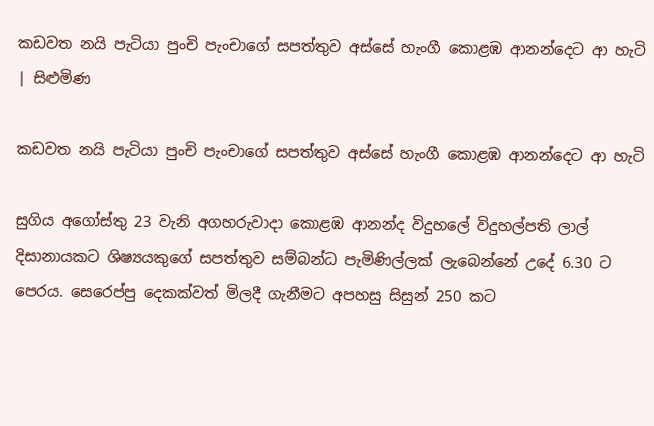කඩවත නයි පැටියා පුංචි පැංචාගේ සපත්තුව අස්සේ හැංගී කොළඹ ආනන්දෙට ආ හැටි | සිළුමිණ

කඩවත නයි පැටියා පුංචි පැංචාගේ සපත්තුව අස්සේ හැංගී කොළඹ ආනන්දෙට ආ හැටි

සුගිය අගෝස්තු 23 වැනි අගහරුවාදා කොළඹ ආනන්ද විදුහලේ විදුහල්පති ලාල් දිසානායකට ශිෂ්‍යයකුගේ සපත්තුව සම්බන්ධ පැමිණිල්ලක් ලැබෙන්නේ උදේ 6.30 ට පෙරය. සෙරෙප්පු දෙකක්වත් මිලදී ගැනීමට අපහසු සිසුන් 250 කට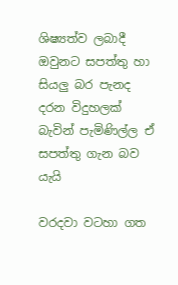ශිෂ්‍යත්ව ලබාදී ඔවුනට සපත්තු හා සියලු බර පැනද දරන විදුහලක් බැවින් පැමිණිල්ල ඒ සපත්තු ගැන බව යැයි

වරදවා වටහා ගත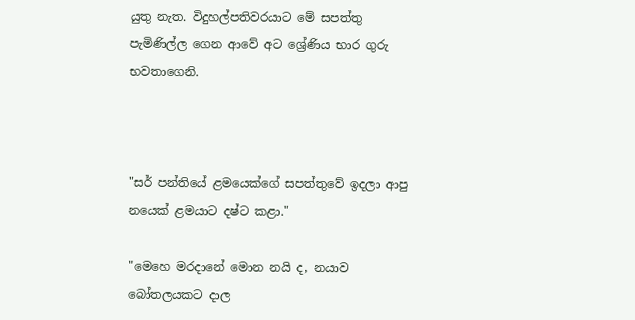යුතු නැත. විදුහල්පතිවරයාට මේ සපත්තු පැමිණිල්ල ගෙන ආවේ අට ශ්‍රේණිය භාර ගුරු භවතාගෙනි.



"සර් පන්තියේ ළමයෙක්ගේ සපත්තුවේ ඉදලා ආපු නයෙක් ළමයාට දෂ්ට කළා."

"මෙහෙ මරදානේ මොන නයි ද, නයාව බෝතලයකට දාල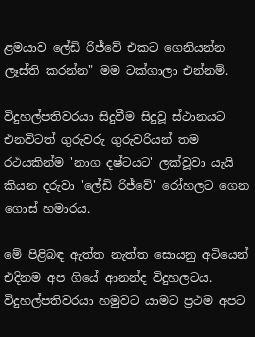ළමයාව ලේඩි රිජ්වේ එකට ගෙනියන්න ලෑස්ති කරන්න" මම ටක්ගාලා එන්නම්.

විදුහල්පතිවරයා සිදුවීම සිදුවූ ස්ථානයට එනවිටත් ගුරුවරු ගුරුවරියන් තම රථයකින්ම 'නාග දෂ්ටයට' ලක්වූවා යැයි කියන දරුවා 'ලේඩි රිජ්වේ' රෝහලට ගෙන ගොස් හමාරය.

මේ පිළිබඳ ඇත්ත නැත්ත සොයනු අටියෙන් එදිනම අප ගියේ ආනන්ද විදුහලටය. විදුහල්පතිවරයා හමුවට යාමට ප්‍රථම අපට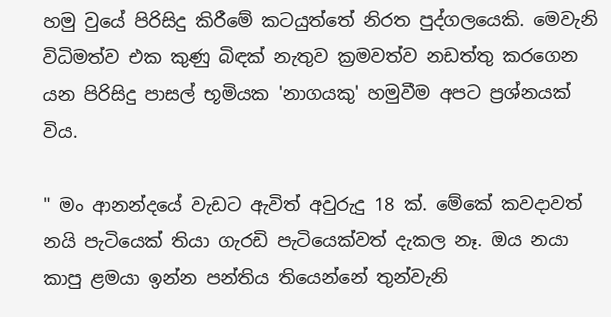හමු වුයේ පිරිසිදු කිරීමේ කටයුත්තේ නිරත පුද්ගලයෙකි. මෙවැනි විධිමත්ව එක කුණු බිඳක් නැතුව ක්‍රමවත්ව නඩත්තු කරගෙන යන පිරිසිදු පාසල් භූමියක 'නාගයකු' හමුවීම අපට ප්‍රශ්නයක් විය.

" මං ආනන්දයේ වැඩට ඇවිත් අවුරුදු 18 ක්. මේකේ කවදාවත් නයි පැටියෙක් තියා ගැරඩි පැටියෙක්වත් දැකල නෑ. ඔය නයා කාපු ළමයා ඉන්න පන්තිය තියෙන්නේ තුන්වැනි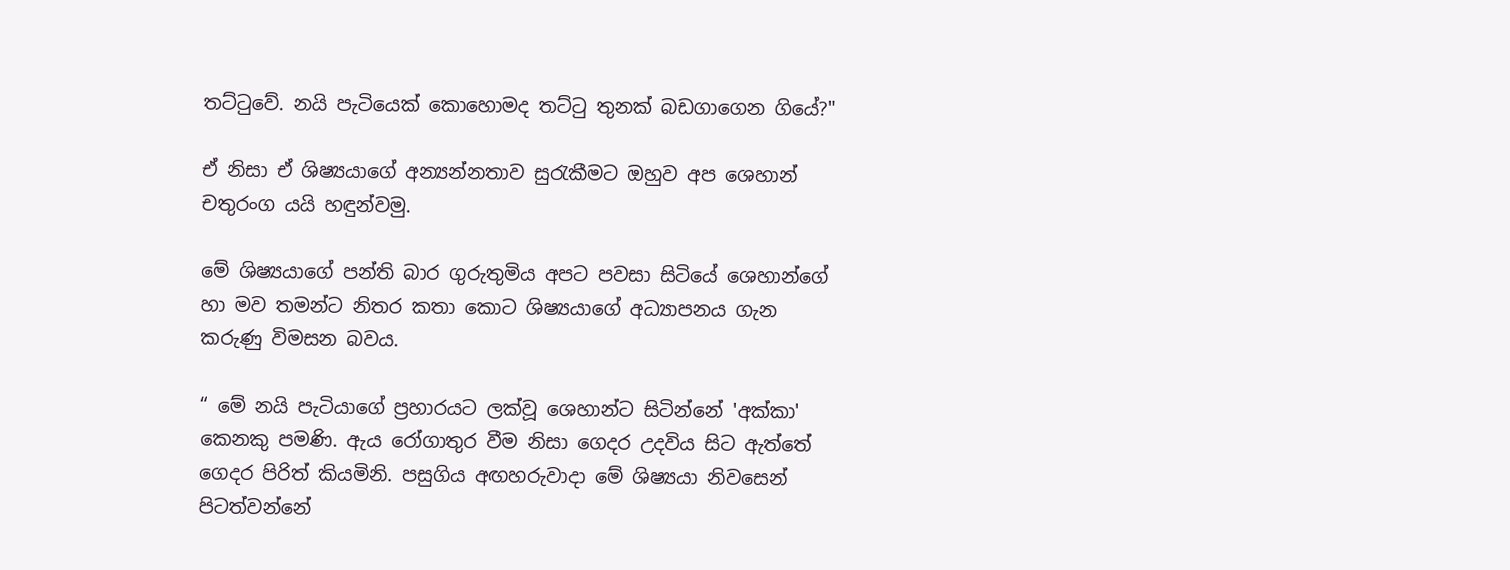තට්ටුවේ. නයි පැටියෙක් කොහොමද තට්ටු තුනක් බඩගාගෙන ගියේ?"

ඒ නිසා ඒ ශිෂ්‍යයාගේ අන්‍යන්නතාව සුරැකීමට ඔහුව අප ශෙහාන් චතුරංග යයි හඳුන්වමු.

මේ ශිෂ්‍යයාගේ පන්ති බාර ගුරුතුමිය අපට පවසා සිටියේ ශෙහාන්ගේ හා මව තමන්ට නිතර කතා කොට ශිෂ්‍යයාගේ අධ්‍යාපනය ගැන කරුණු විමසන බවය.

“ මේ නයි පැටියාගේ ප්‍රහාරයට ලක්වූ ශෙහාන්ට සිටින්නේ 'අක්කා' කෙනකු පමණි. ඇය රෝගාතුර වීම නිසා ගෙදර උදවිය සිට ඇත්තේ ගෙදර පිරිත් කියමිනි. පසුගිය අඟහරුවාදා මේ ශිෂ්‍යයා නිවසෙන් පිටත්වන්නේ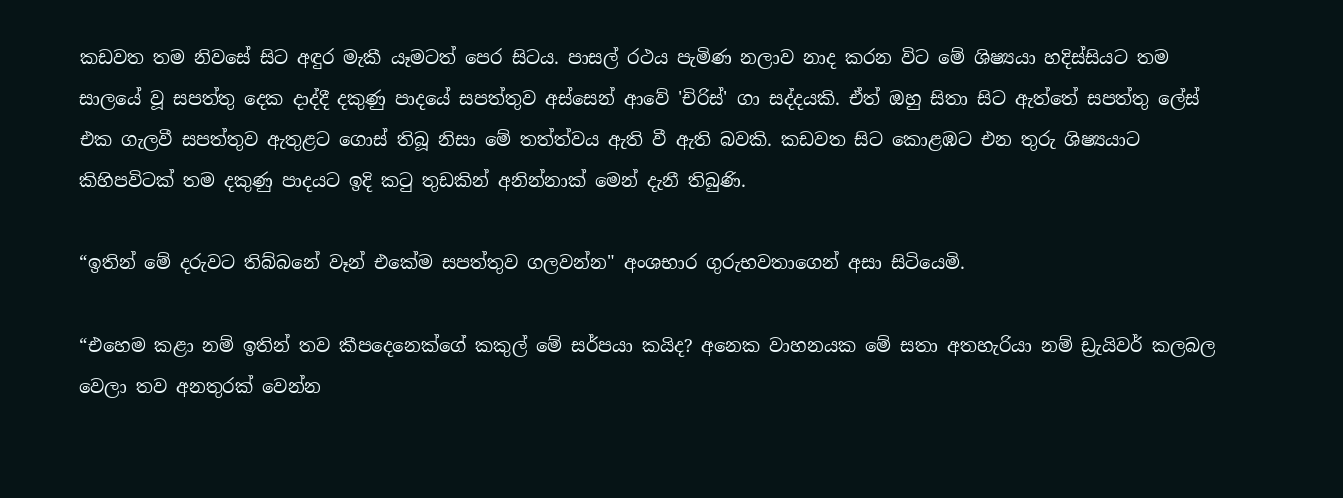කඩවත තම නිවසේ සිට අඳුර මැකී යෑමටත් පෙර සිටය. පාසල් රථය පැමිණ නලාව නාද කරන විට මේ ශිෂ්‍යයා හදිස්සියට තම සාලයේ වූ සපත්තු දෙක දාද්දී දකුණු පාදයේ සපත්තුව අස්සෙන් ආවේ 'චිරිස්' ගා සද්දයකි. ඒත් ඔහු සිතා සිට ඇත්තේ සපත්තු ලේස් එක ගැලවී සපත්තුව ඇතුළට ගොස් තිබූ නිසා මේ තත්ත්වය ඇති වී ඇති බවකි. කඩවත සිට කොළඹට එන තුරු ශිෂ්‍යයාට කිහිපවිටක් තම දකුණු පාදයට ඉදි කටු තුඩකින් අනින්නාක් මෙන් දැනී තිබුණි.

“ඉතින් මේ දරුවට තිබ්බනේ වෑන් එකේම සපත්තුව ගලවන්න" අංශභාර ගුරුභවතාගෙන් අසා සිටියෙමි.

“එහෙම කළා නම් ඉතින් තව කීපදෙනෙක්ගේ කකුල් මේ සර්පයා කයිද? අනෙක වාහනයක මේ සතා අතහැරියා නම් ඩ්‍රැයිවර් කලබල වෙලා තව අනතුරක් වෙන්න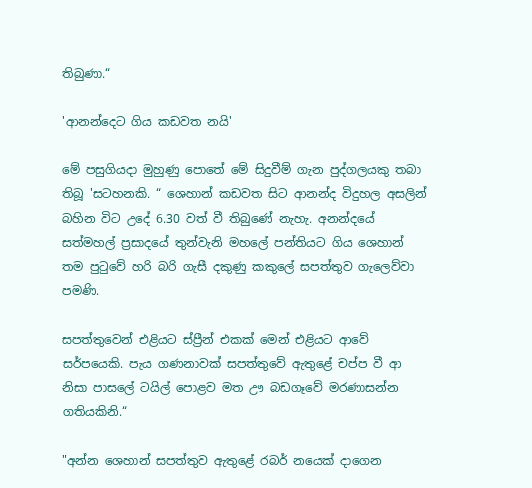තිබුණා.“

'ආනන්දෙට ගිය කඩවත නයි'

මේ පසුගියදා මුහුණු පොතේ මේ සිදුවීම් ගැන පුද්ගලයකු තබා තිබූ 'සටහනකි. “ ශෙහාන් කඩවත සිට ආනන්ද විදුහල අසලින් බහින විට උදේ 6.30 වත් වී තිබුණේ නැහැ. අනන්දයේ සත්මහල් ප්‍රසාදයේ තුන්වැනි මහලේ පන්තියට ගිය ශෙහාන් තම පුටුවේ හරි බරි ගැසී දකුණු කකුලේ සපත්තුව ගැලෙව්වා පමණි.

සපත්තුවෙන් එළියට ස්ප්‍රීන් එකක් මෙන් එළියට ආවේ සර්පයෙකි. පැය ගණනාවක් සපත්තුවේ ඇතුළේ චප්ප වී ආ නිසා පාසලේ ටයිල් පොළව මත ඌ බඩගෑවේ මරණාසන්න ගතියකිනි.“

"අන්න ශෙහාන් සපත්තුව ඇතුළේ රබර් නයෙක් දාගෙන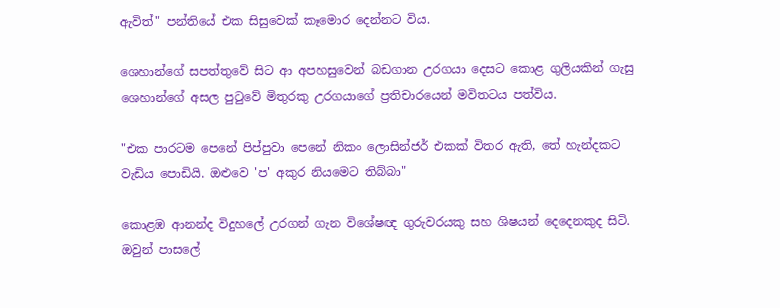ඇවිත්" පන්තියේ එක සිසුවෙක් කෑමොර දෙන්නට විය.

ශෙහාන්ගේ සපත්තුවේ සිට ආ අපහසුවෙන් බඩගාන උරගයා දෙසට කොළ ගුලියකින් ගැසු ශෙහාන්ගේ අසල පුටුවේ මිතුරකු උරගයාගේ ප්‍රතිචාරයෙන් මවිතටය පත්විය.

"එක පාරටම පෙනේ පිප්පුවා පෙනේ නිකං ලොසින්ජර් එකක් විතර ඇති, තේ හැන්දකට වැඩිය පොඩියි. ඔළුවෙ 'ප' අකුර නියමෙට තිබ්බා"

කොළඹ ආනන්ද විදුහලේ උරගන් ගැන විශේෂඥ ගුරුවරයකු සහ ශිෂයන් දෙදෙනකුද සිටි. ඔවුන් පාසලේ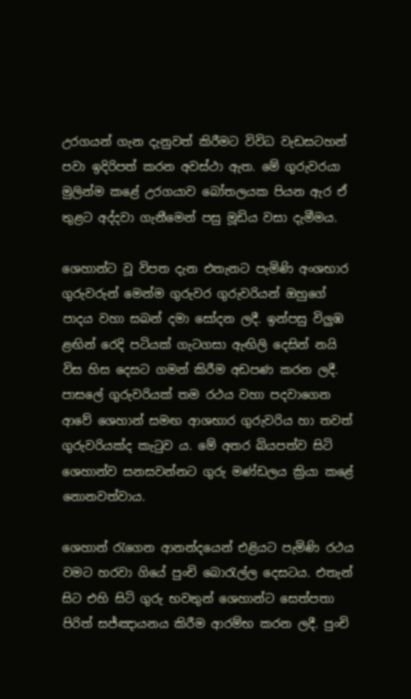උරගයන් ගැන දැනුවත් කිරීමට විවිධ වැඩසටහන් පවා ඉදිරිපත් කරන අවස්ථා ඇත. මේ ගුරුවරයා මුලින්ම කළේ උරගයාව බෝතලයක පියන ඇර ඒ තුළට අද්දවා ගැනීමෙන් පසු මූඩිය වසා දැමීමය.

ශෙහාන්ට වූ විපත දැන එතැනට පැමිණි අංශභාර ගුරුවරුන් මෙන්ම ගුරුවර ගුරුවරියන් ඔහුගේ පාදය වහා සබන් දමා සෝදන ලදී. ඉන්පසු විලුඹ ළඟින් රෙදි පටියක් ගැටගසා ඇඟිලි දෙසින් නයි විස හිස දෙසට ගමන් කිරීම අඩපණ කරන ලදී. පාසලේ ගුරුවරියක් තම රථය වහා පදවාගෙන ආවේ ශෙහාන් සමඟ ආශභාර ගුරුවරිය හා තවත් ගුරුවරියක්ද කැටුව ය. මේ අතර බියපත්ව සිටි ශෙහාන්ව සනසවන්නට ගුරු මණ්ඩලය ක්‍රියා කළේ නොනවත්වාය.

ශෙහාන් රැගෙන ආනන්දයෙන් එළියට පැමිණි රථය වමට හරවා ගියේ පුංචි බොරැල්ල දෙසටය. එතැන් සිට එහි සිටි ගුරු භවතුන් ශෙහාන්ට සෙත්පතා පිරිත් සජ්ඤායනය කිරීම ආරම්භ කරන ලදී. පුංචි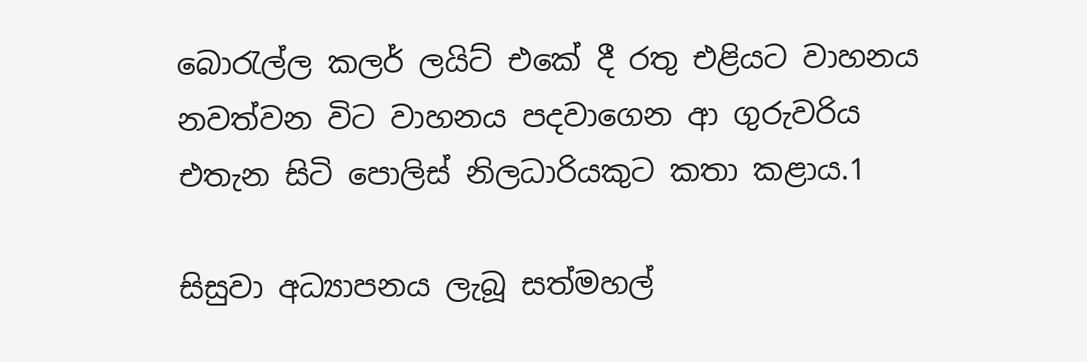බොරැල්ල කලර් ලයිට් එකේ දී රතු එළියට වාහනය නවත්වන විට වාහනය පදවාගෙන ආ ගුරුවරිය එතැන සිටි පොලිස් නිලධාරියකුට කතා කළාය.1

සිසුවා අධ්‍යාපනය ලැබූ සත්මහල්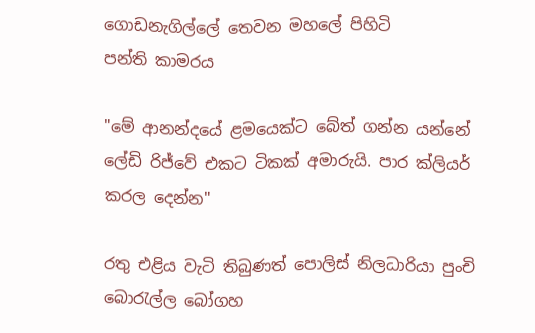ගොඩනැගිල්ලේ තෙවන මහලේ පිහිටි
පන්ති කාමරය

"මේ ආනන්දයේ ළමයෙක්ට බේත් ගන්න යන්නේ ලේඩි රිජ්වේ එකට ටිකක් අමාරුයි. පාර ක්ලියර් කරල දෙන්න"

රතු එළිය වැටි තිබුණත් පොලිස් නිලධාරියා පුංචි බොරැල්ල බෝගහ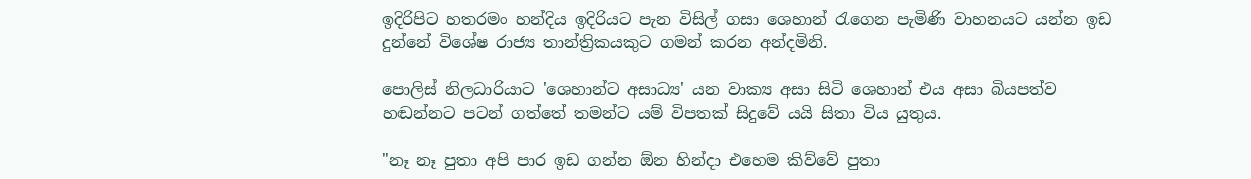ඉදිරිපිට හතරමං හන්දිය ඉදිරියට පැන විසිල් ගසා ශෙහාන් රැගෙන පැමිණි වාහනයට යන්න ඉඩ දුන්නේ විශේෂ රාජ්‍ය තාන්ත්‍රිකයකුට ගමන් කරන අන්දමිනි.

පොලිස් නිලධාරියාට 'ශෙහාන්ට අසාධ්‍ය' යන වාක්‍ය අසා සිටි ශෙහාන් එය අසා බියපත්ව හඬන්නට පටන් ගත්තේ තමන්ට යම් විපතක් සිදුවේ යයි සිතා විය යුතුය.

"නෑ නෑ පුතා අපි පාර ඉඩ ගන්න ඕන හින්දා එහෙම කිව්වේ පුතා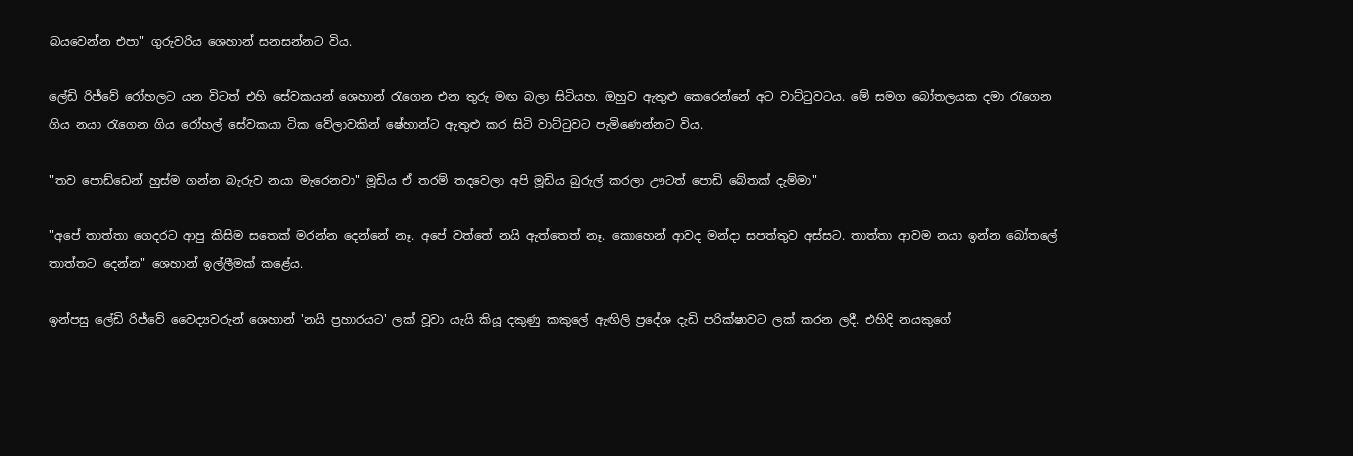බයවෙන්න එපා" ගුරුවරිය ශෙහාන් සනසන්නට විය.

ලේඩි රිජ්වේ රෝහලට යන විටත් එහි සේවකයන් ශෙහාන් රැගෙන එන තුරු මඟ බලා සිටියහ. ඔහුව ඇතුළු කෙරෙන්නේ අට වාට්ටුවටය. මේ සමග බෝතලයක දමා රැගෙන ගිය නයා රැගෙන ගිය රෝහල් සේවකයා ටික වේලාවකින් ෂේහාන්ට ඇතුළු කර සිටි වාට්ටුවට පැමිණෙන්නට විය.

"තව පොඩ්ඩෙන් හුස්ම ගන්න බැරුව නයා මැරෙනවා" මූඩිය ඒ තරම් තදවෙලා අපි මූඩිය බුරුල් කරලා ඌටත් පොඩි බේතක් දැම්මා"

"අපේ තාත්තා ගෙදරට ආපු කිසිම සතෙක් මරන්න දෙන්නේ නෑ. අපේ වත්තේ නයි ඇත්තෙත් නෑ. කොහෙන් ආවද මන්දා සපත්තුව අස්සට. තාත්තා ආවම නයා ඉන්න බෝතලේ තාත්තට දෙන්න" ශෙහාන් ඉල්ලීමක් කළේය.

ඉන්පසු ලේඩි රිජ්වේ වෛද්‍යවරුන් ශෙහාන් 'නයි ප්‍රහාරයට' ලක් වූවා යැයි කියූ දකුණු කකුලේ ඇඟිලි ප්‍රදේශ දැඩි පරික්ෂාවට ලක් කරන ලදී. එහිදි නයකුගේ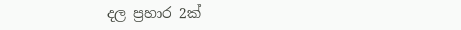දල ප්‍රහාර 2ක්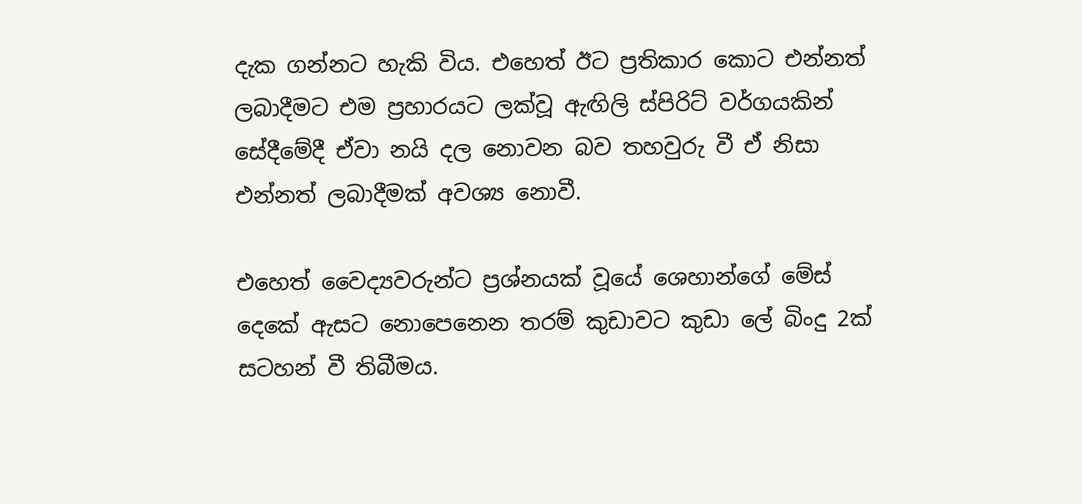දැක ගන්නට හැකි විය. එහෙත් ඊට ප්‍රතිකාර කොට එන්නත් ලබාදීමට එම ප්‍රහාරයට ලක්වූ ඇඟිලි ස්පිරිට් වර්ගයකින් සේදීමේදී ඒවා නයි දල නොවන බව තහවුරු වී ඒ නිසා එන්නත් ලබාදීමක් අවශ්‍ය නොවී.

එහෙත් වෛද්‍යවරුන්ට ප්‍රශ්නයක් වූයේ ශෙහාන්ගේ මේස් දෙකේ ඇසට නොපෙනෙන තරම් කුඩාවට කුඩා ලේ බිංදු 2ක් සටහන් වී තිබීමය.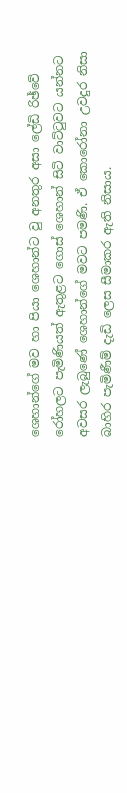ශෙහාන්ගේ මව හා පියා ශෙහාන්ට වු අනතුර අසා ලේඩි රිඡ්වේ රෝහලට පැමිණියත් ඇතුළට ගොස් ශෙහාන් සිටි වාට්ටුවට යන්නට අවසර ලැබුණේ ශෙහාන්ගේ මවට පමණි. ඒ කොරෝනා උවදුර නිසා බාහිර පැමිණීම් දැඩි ලෙස සීමාකර ඇති නිසාය.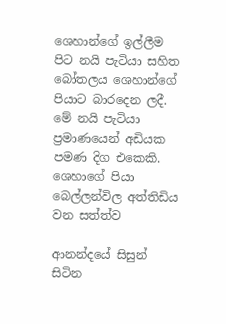ශෙහාන්ගේ ඉල්ලීම පිට නයි පැටියා සහිත බෝතලය ශෙහාන්ගේ පියාට බාරදෙන ලදී. මේ නයි පැටියා ප්‍රමාණයෙන් අඩියක පමණ දිග එකෙකි. ශෙහාගේ පියා බෙල්ලන්විල අත්තිඩිය වන සත්ත්ව

ආනන්දයේ සිසුන් සිටින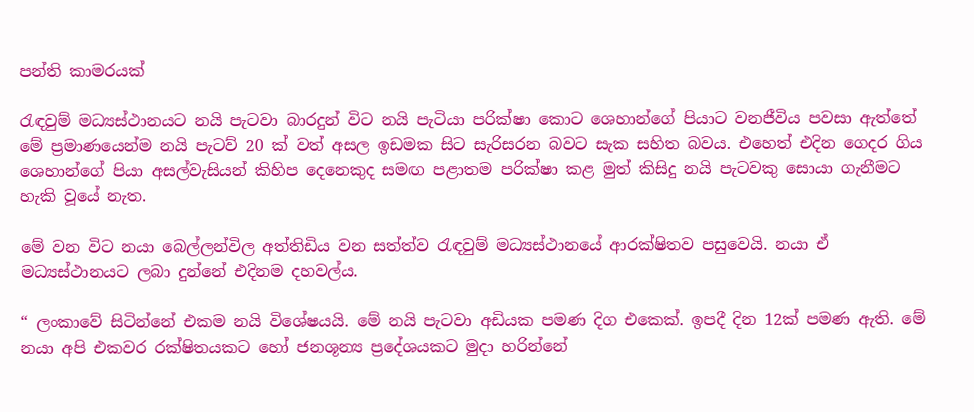පන්ති කාමරයක්

රැඳවුම් මධ්‍යස්ථානයට නයි පැටවා බාරදුන් විට නයි පැටියා පරික්ෂා කොට ශෙහාන්ගේ පියාට වනජීවිය පවසා ඇත්තේ මේ ප්‍රමාණයෙන්ම නයි පැටව් 20 ක් වත් අසල ඉඩමක සිට සැරිසරන බවට සැක සහිත බවය. එහෙත් එදින ගෙදර ගිය ශෙහාන්ගේ පියා අසල්වැසියන් කිහිප දෙනෙකුද සමඟ පළාතම පරික්ෂා කළ මුත් කිසිදු නයි පැටවකු සොයා ගැනීමට හැකි වූයේ නැත.

මේ වන විට නයා බෙල්ලන්විල අත්තිඩිය වන සත්ත්ව රැඳවුම් මධ්‍යස්ථානයේ ආරක්ෂිතව පසුවෙයි. නයා ඒ මධ්‍යස්ථානයට ලබා දුන්නේ එදිනම දහවල්ය.

“ ලංකාවේ සිටින්නේ එකම නයි විශේෂයයි. මේ නයි පැටවා අඩියක පමණ දිග එකෙක්. ඉපදී දින 12ක් පමණ ඇති. මේ නයා අපි එකවර රක්ෂිතයකට හෝ ජනශූන්‍ය ප්‍රදේශයකට මුදා හරින්නේ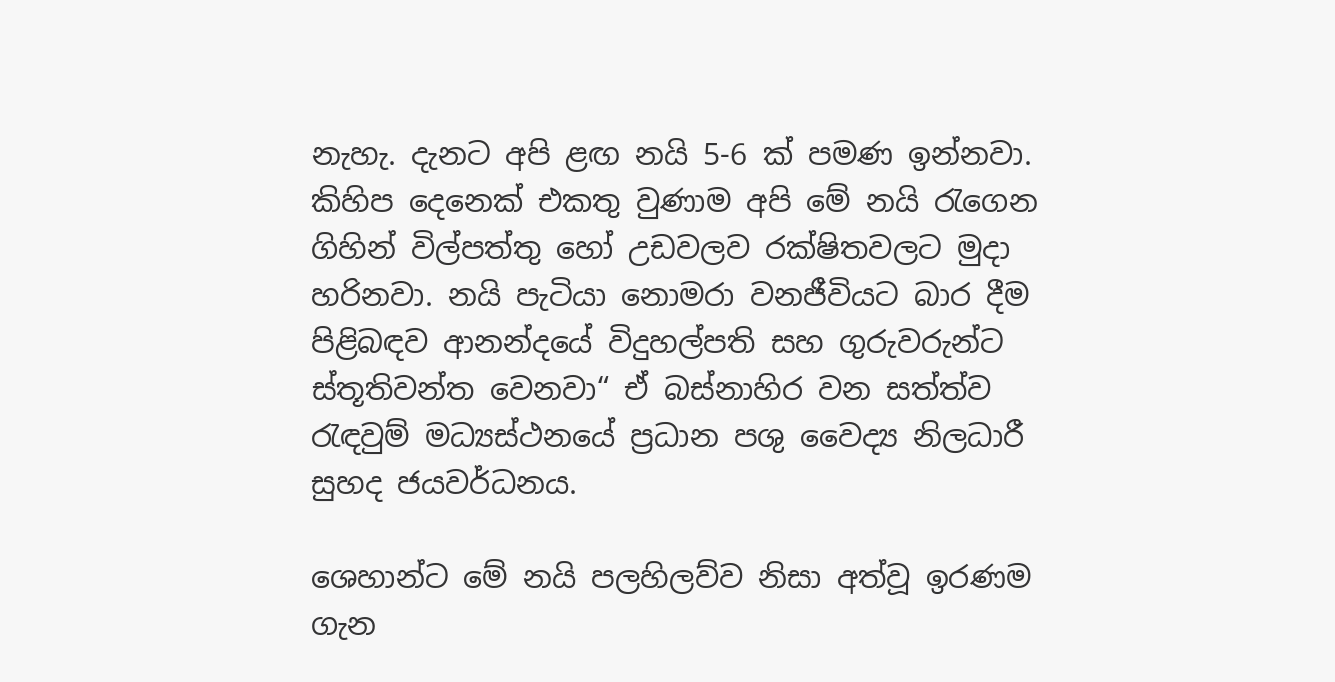නැහැ. දැනට අපි ළඟ නයි 5-6 ක් පමණ ඉන්නවා. කිහිප දෙනෙක් එකතු වුණාම අපි මේ නයි රැගෙන ගිහින් විල්පත්තු හෝ උඩවලව රක්ෂිතවලට මුදා හරිනවා. නයි පැටියා නොමරා වනජීවියට බාර දීම පිළිබඳව ආනන්දයේ විදුහල්පති සහ ගුරුවරුන්ට ස්තූතිවන්ත වෙනවා“ ඒ බස්නාහිර වන සත්ත්ව රැඳවුම් මධ්‍යස්ථනයේ ප්‍රධාන පශු වෛද්‍ය නිලධාරී සුහද ජයවර්ධනය.

ශෙහාන්ට මේ නයි පලහිලව්ව නිසා අත්වූ ඉරණම ගැන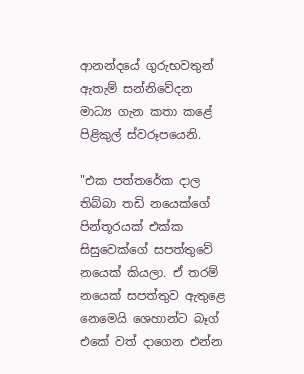ආනන්දයේ ගුරුභවතුන් ඇතැම් සන්නිවේදන මාධ්‍ය ගැන කතා කළේ පිළිකුල් ස්වරූපයෙනි.

"එක පත්තරේක දාල තිබ්බා තඩි නයෙක්ගේ පින්තූරයක් එක්ක සිසුවෙක්ගේ සපත්තුවේ නයෙක් කියලා. ඒ තරම් නයෙක් සපත්තුව ඇතුළෙ නෙමෙයි ශෙහාන්ට බෑග් එකේ වත් දාගෙන එන්න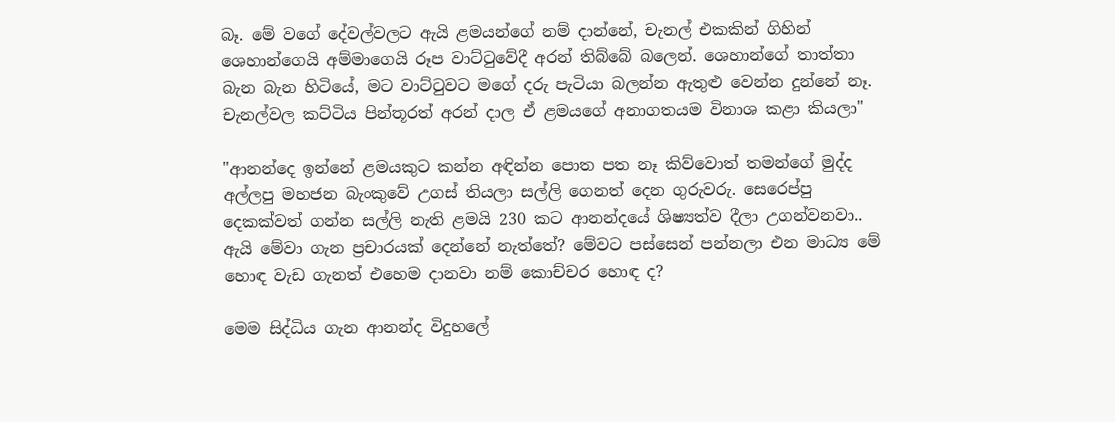බෑ. මේ වගේ දේවල්වලට ඇයි ළමයන්ගේ නම් දාන්නේ, චැනල් එකකින් ගිහින් ශෙහාන්ගෙයි අම්මාගෙයි රූප වාට්ටුවේදී අරන් තිබ්බේ බලෙන්. ශෙහාන්ගේ තාත්තා බැන බැන හිටියේ, මට වාට්ටුවට මගේ දරු පැටියා බලන්න ඇතුළු වෙන්න දුන්නේ නෑ. චැනල්වල කට්ටිය පින්තූරත් අරන් දාල ඒ ළමයගේ අනාගතයම විනාශ කළා කියලා"

"ආනන්දෙ ඉන්නේ ළමයකුට කන්න අඳින්න පොත පත නෑ කිව්වොත් තමන්ගේ මුද්ද අල්ලපු මහජන බැංකුවේ උගස් තියලා සල්ලි ගෙනත් දෙන ගුරුවරු. සෙරෙප්පු දෙකක්වත් ගන්න සල්ලි නැති ළමයි 230 කට ආනන්දයේ ශිෂ්‍යත්ව දීලා උගන්වනවා.. ඇයි මේවා ගැන ප්‍රචාරයක් දෙන්නේ නැත්තේ? මේවට පස්සෙන් පන්නලා එන මාධ්‍ය මේ හොඳ වැඩ ගැනත් එහෙම දානවා නම් කොච්චර හොඳ ද?

මෙම සිද්ධිය ගැන ආනන්ද විදුහලේ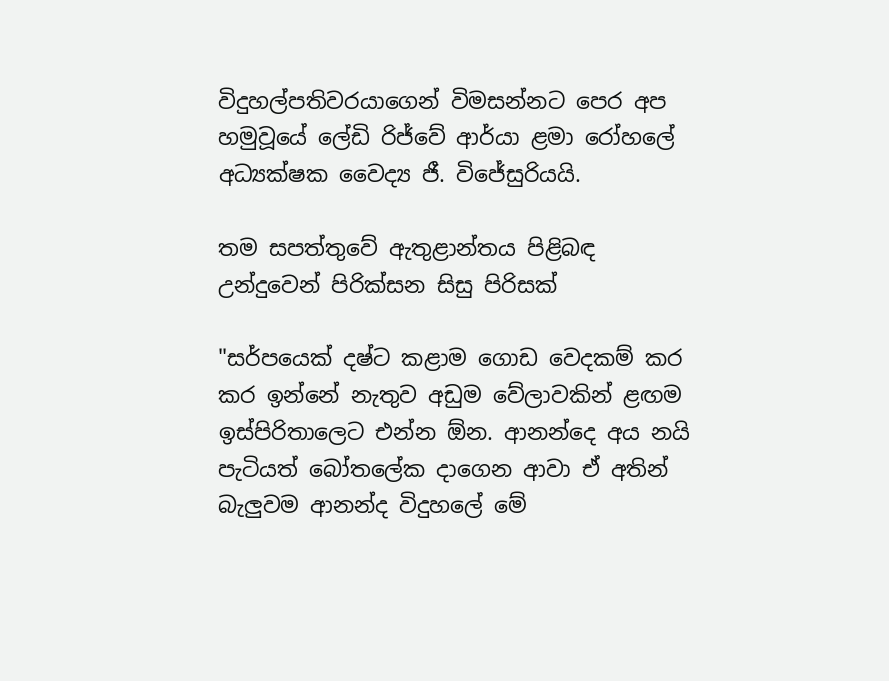විදුහල්පතිවරයාගෙන් විමසන්නට පෙර අප හමුවූයේ ලේඩි රිජ්වේ ආර්යා ළමා රෝහලේ අධ්‍යක්ෂක වෛද්‍ය ජී. විජේසුරියයි.

තම සපත්තුවේ ඇතුළාන්තය පිළිබඳ උන්දුවෙන් පිරික්සන සිසු පිරිසක්

"සර්පයෙක් දෂ්ට කළාම ගොඩ වෙදකම් කර කර ඉන්නේ නැතුව අඩුම වේලාවකින් ළඟම ඉස්පිරිතාලෙට එන්න ඕන. ආනන්දෙ අය නයි පැටියත් බෝතලේක දාගෙන ආවා ඒ අතින් බැලුවම ආනන්ද විදුහලේ මේ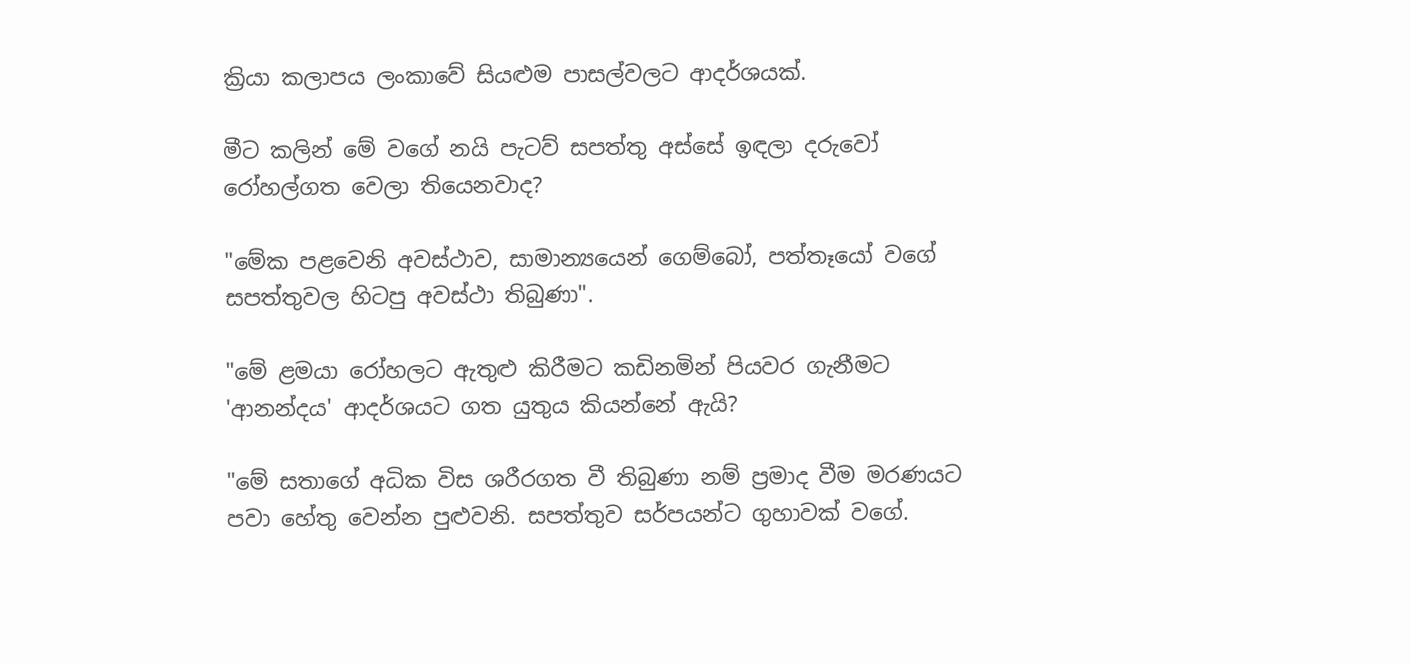ක්‍රියා කලාපය ලංකාවේ සියළුම පාසල්වලට ආදර්ශයක්.

මීට කලින් මේ වගේ නයි පැටව් සපත්තු අස්සේ ඉඳලා දරුවෝ රෝහල්ගත වෙලා තියෙනවාද?

"මේක පළවෙනි අවස්ථාව, සාමාන්‍යයෙන් ගෙම්බෝ, පත්තෑයෝ වගේ සපත්තුවල හිටපු අවස්ථා තිබුණා".

"මේ ළමයා රෝහලට ඇතුළු කිරීමට කඩිනමින් පියවර ගැනීමට 'ආනන්දය' ආදර්ශයට ගත යුතුය කියන්නේ ඇයි?

"මේ සතාගේ අධික විස ශරීරගත වී තිබුණා නම් ප්‍රමාද වීම මරණයට පවා හේතු වෙන්න පුළුවනි. සපත්තුව සර්පයන්ට ගුහාවක් වගේ.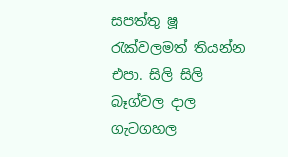සපත්තු ෂූ රැක්වලමත් තියන්න එපා. සිලි සිලි බෑග්වල දාල ගැටගහල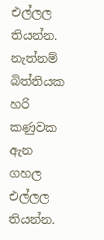එල්ලල තියන්න. නැත්නම් බිත්තියක හරි කණුවක ඇන ගහල එල්ලල තියන්න.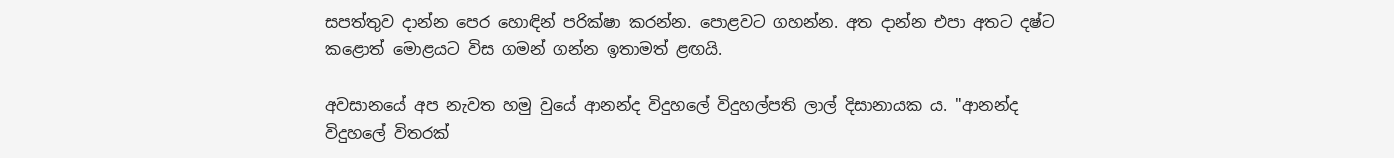සපත්තුව දාන්න පෙර හොඳින් පරික්ෂා කරන්න. පොළවට ගහන්න. අත දාන්න එපා අතට දෂ්ට කළොත් මොළයට විස ගමන් ගන්න ඉතාමත් ළඟයි.

අවසානයේ අප නැවත හමු වුයේ ආනන්ද විදුහලේ විදුහල්පති ලාල් දිසානායක ය. "ආනන්ද විදුහලේ විතරක්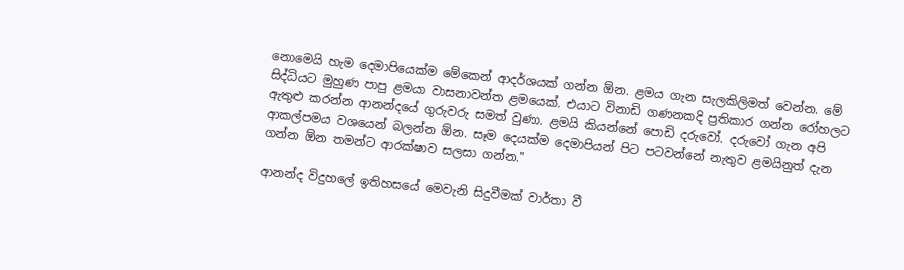නොමෙයි හැම දෙමාපියෙක්ම මේකෙන් ආදර්ශයක් ගන්න ඕන. ළමය ගැන සැලකිලිමත් වෙන්න. මේ සිද්ධියට මුහුණ පාපු ළමයා වාසනාවන්ත ළමයෙක්. එයාට විනාඩි ගණනකදි ප්‍රතිකාර ගන්න රෝහලට ඇතුළු කරන්න ආනන්දයේ ගුරුවරු සමත් වුණා. ළමයි කියන්නේ පොඩි දරුවෝ. දරුවෝ ගැන අපි ආකල්පමය වශයෙන් බලන්න ඕන. සෑම දෙයක්ම දෙමාපියන් පිට පටවන්නේ නැතුව ළමයිනුත් දැන ගන්න ඕන තමන්ට ආරක්ෂාව සලසා ගන්න."

ආනන්ද විදුහලේ ඉතිහසයේ මෙවැනි සිදුවීමක් වාර්තා වී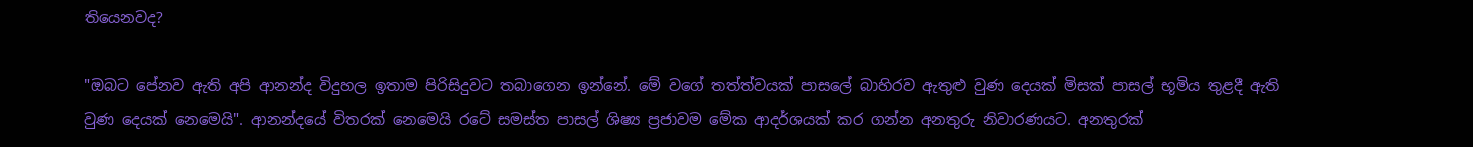තියෙනවද?

"ඔබට පේනව ඇති අපි ආනන්ද විදුහල ඉතාම පිරිසිදුවට තබාගෙන ඉන්නේ. මේ වගේ තත්ත්වයක් පාසලේ බාහිරව ඇතුළු වුණ දෙයක් මිසක් පාසල් භූමිය තුළදී ඇති වුණ දෙයක් නෙමෙයි". ආනන්දයේ විතරක් නෙමෙයි රටේ සමස්ත පාසල් ශිෂ්‍ය ප්‍රජාවම මේක ආදර්ශයක් කර ගන්න අනතුරු නිවාරණයට. අනතුරක්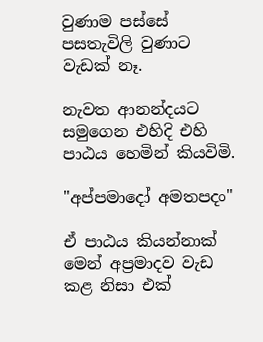වුණාම පස්සේ පසතැවිලි වුණාට වැඩක් නෑ.

නැවත ආනන්දයට සමුගෙන එහිදි එහි පාඨය හෙමින් කියවිමි.

"අප්පමාදෝ අමතපදං"

ඒ පාඨය කියන්නාක් මෙන් අප්‍රමාදව වැඩ කළ නිසා එක්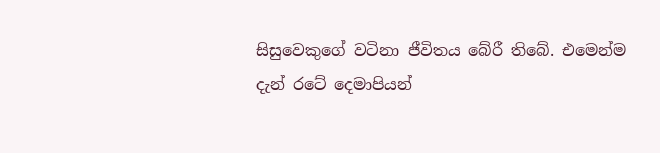සිසුවෙකුගේ වටිනා ජීවිතය බේරී තිබේ. එමෙන්ම දැන් රටේ දෙමාපියන්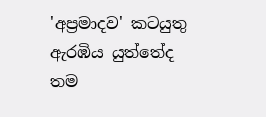'අප්‍රමාදව' කටයුතු ඇරඹිය යුත්තේද තම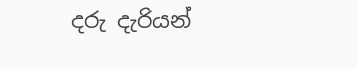දරු දැරියන්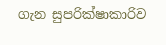ගැන සුපරික්ෂාකාරිව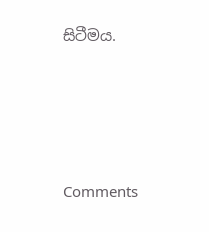සිටීමය.





Comments